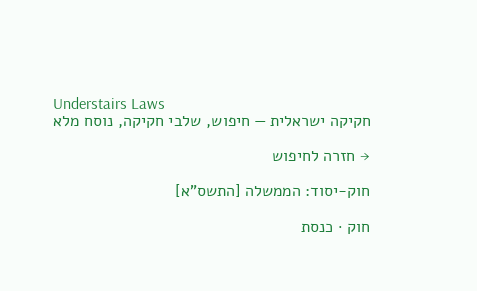Understairs Laws
חקיקה ישראלית — חיפוש, שלבי חקיקה, נוסח מלא

→ חזרה לחיפוש

חוק-יסוד: הממשלה [התשס"א]

חוק · כנסת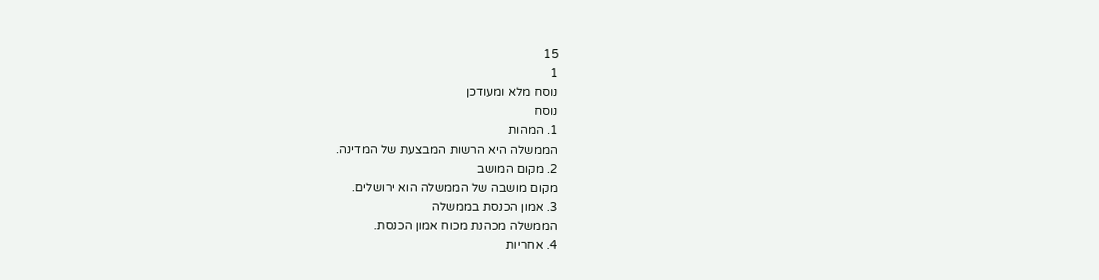15
1
נוסח מלא ומעודכן
נוסח
1. המהות
הממשלה היא הרשות המבצעת של המדינה.
2. מקום המושב
מקום מושבה של הממשלה הוא ירושלים.
3. אמון הכנסת בממשלה
הממשלה מכהנת מכוח אמון הכנסת.
4. אחריות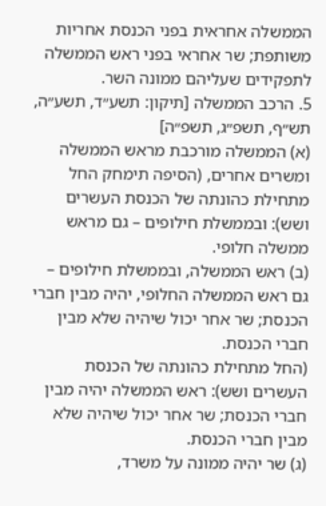הממשלה אחראית בפני הכנסת אחריות משותפת; שר אחראי בפני ראש הממשלה לתפקידים שעליהם ממונה השר.
5. הרכב הממשלה [תיקון: תשע״ד, תשע״ה, תש״ף, תשפ״ג, תשפ״ה]
(א) הממשלה מורכבת מראש הממשלה ומשרים אחרים, (הסיפה תימחק החל מתחילת כהונתה של הכנסת העשרים ושש): ובממשלת חילופים – גם מראש ממשלה חלופי.
(ב) ראש הממשלה, ובממשלת חילופים – גם ראש הממשלה החלופי, יהיה מבין חברי הכנסת; שר אחר יכול שיהיה שלא מבין חברי הכנסת.
(החל מתחילת כהונתה של הכנסת העשרים ושש): ראש הממשלה יהיה מבין חברי הכנסת; שר אחר יכול שיהיה שלא מבין חברי הכנסת.
(ג) שר יהיה ממונה על משרד,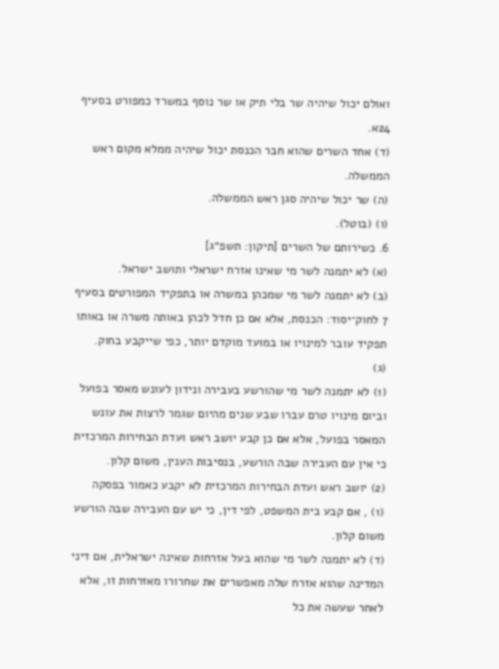ואולם יכול שיהיה שר בלי תיק או שר נוסף במשרד כמפורט בסעיף 24א.
(ד) אחד השרים שהוא חבר הכנסת יכול שיהיה ממלא מקום ראש הממשלה.
(ה) שר יכול שיהיה סגן ראש הממשלה.
(ו) (בוטל).
6. כשירותם של השרים [תיקון: תשפ״ג]
(א) לא יתמנה לשר מי שאינו אזרח ישראלי ותושב ישראל.
(ב) לא יתמנה לשר מי שמכהן במשרה או בתפקיד המפורטים בסעיף 7 לחוק־יסוד: הכנסת, אלא אם כן חדל לכהן באותה משרה או באותו תפקיד עובר למינויו או במועד מוקדם יותר, כפי שייקבע בחוק.
(ג)
(1) לא יתמנה לשר מי שהורשע בעבירה ונידון לעונש מאסר בפועל וביום מינויו טרם עברו שבע שנים מהיום שגמר לרצות את עונש המאסר בפועל, אלא אם כן קבע יושב ראש ועדת הבחירות המרכזית כי אין עם העבירה שבה הורשע, בנסיבות הענין, משום קלון.
(2) יושב ראש ועדת הבחירות המרכזית לא יקבע כאמור בפסקה
(1) , אם קבע בית המשפט, לפי דין, כי יש עם העבירה שבה הורשע משום קלון.
(ד) לא יתמנה לשר מי שהוא בעל אזרחות שאינה ישראלית, אם דיני המדינה שהוא אזרח שלה מאפשרים את שחרורו מאזרחות זו, אלא לאחר שעשה את כל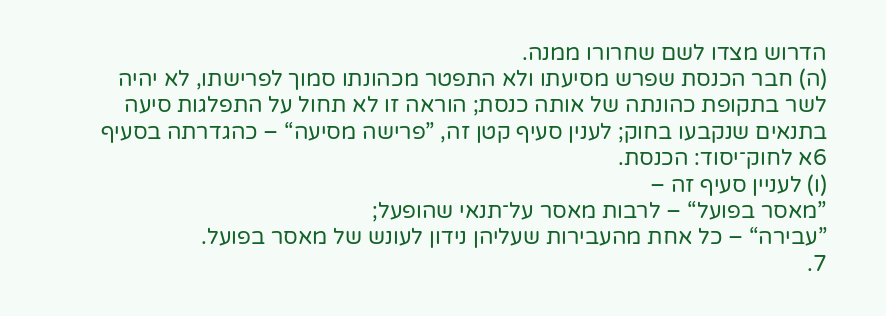הדרוש מצדו לשם שחרורו ממנה.
(ה) חבר הכנסת שפרש מסיעתו ולא התפטר מכהונתו סמוך לפרישתו, לא יהיה לשר בתקופת כהונתה של אותה כנסת; הוראה זו לא תחול על התפלגות סיעה בתנאים שנקבעו בחוק; לענין סעיף קטן זה, ”פרישה מסיעה“ – כהגדרתה בסעיף 6א לחוק־יסוד: הכנסת.
(ו) לעניין סעיף זה –
”מאסר בפועל“ – לרבות מאסר על־תנאי שהופעל;
”עבירה“ – כל אחת מהעבירות שעליהן נידון לעונש של מאסר בפועל.
7.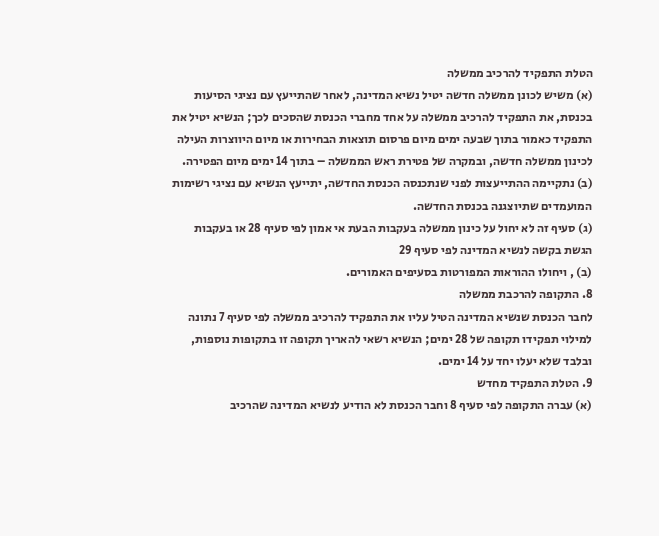הטלת התפקיד להרכיב ממשלה
(א) משיש לכונן ממשלה חדשה יטיל נשיא המדינה, לאחר שהתייעץ עם נציגי הסיעות בכנסת, את התפקיד להרכיב ממשלה על אחד מחברי הכנסת שהסכים לכך; הנשיא יטיל את התפקיד כאמור בתוך שבעה ימים מיום פרסום תוצאות הבחירות או מיום היווצרות העילה לכינון ממשלה חדשה, ובמקרה של פטירת ראש הממשלה – בתוך 14 ימים מיום הפטירה.
(ב) נתקיימה ההתייעצות לפני שנתכנסה הכנסת החדשה, יתייעץ הנשיא עם נציגי רשימות המועמדים שתיוצגנה בכנסת החדשה.
(ג) סעיף זה לא יחול על כינון ממשלה בעקבות הבעת אי אמון לפי סעיף 28 או בעקבות הגשת בקשה לנשיא המדינה לפי סעיף 29
(ב) , ויחולו ההוראות המפורטות בסעיפים האמורים.
8. התקופה להרכבת ממשלה
לחבר הכנסת שנשיא המדינה הטיל עליו את התפקיד להרכיב ממשלה לפי סעיף 7 נתונה למילוי תפקידו תקופה של 28 ימים; הנשיא רשאי להאריך תקופה זו בתקופות נוספות, ובלבד שלא יעלו יחד על 14 ימים.
9. הטלת התפקיד מחדש
(א) עברה התקופה לפי סעיף 8 וחבר הכנסת לא הודיע לנשיא המדינה שהרכיב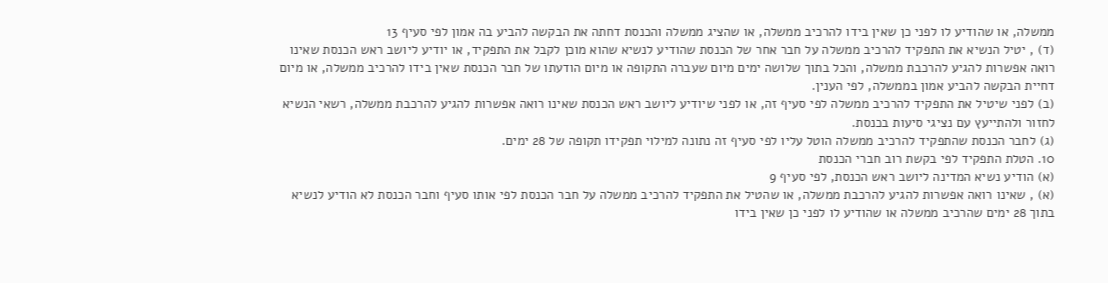ממשלה, או שהודיע לו לפני כן שאין בידו להרכיב ממשלה, או שהציג ממשלה והכנסת דחתה את הבקשה להביע בה אמון לפי סעיף 13
(ד) , יטיל הנשיא את התפקיד להרכיב ממשלה על חבר אחר של הכנסת שהודיע לנשיא שהוא מוכן לקבל את התפקיד, או יודיע ליושב ראש הכנסת שאינו רואה אפשרות להגיע להרכבת ממשלה, והכל בתוך שלושה ימים מיום שעברה התקופה או מיום הודעתו של חבר הכנסת שאין בידו להרכיב ממשלה, או מיום דחיית הבקשה להביע אמון בממשלה, לפי הענין.
(ב) לפני שיטיל את התפקיד להרכיב ממשלה לפי סעיף זה, או לפני שיודיע ליושב ראש הכנסת שאינו רואה אפשרות להגיע להרכבת ממשלה, רשאי הנשיא לחזור ולהתייעץ עם נציגי סיעות בכנסת.
(ג) לחבר הכנסת שהתפקיד להרכיב ממשלה הוטל עליו לפי סעיף זה נתונה למילוי תפקידו תקופה של 28 ימים.
10. הטלת התפקיד לפי בקשת רוב חברי הכנסת
(א) הודיע נשיא המדינה ליושב ראש הכנסת, לפי סעיף 9
(א) , שאינו רואה אפשרות להגיע להרכבת ממשלה, או שהטיל את התפקיד להרכיב ממשלה על חבר הכנסת לפי אותו סעיף וחבר הכנסת לא הודיע לנשיא בתוך 28 ימים שהרכיב ממשלה או שהודיע לו לפני כן שאין בידו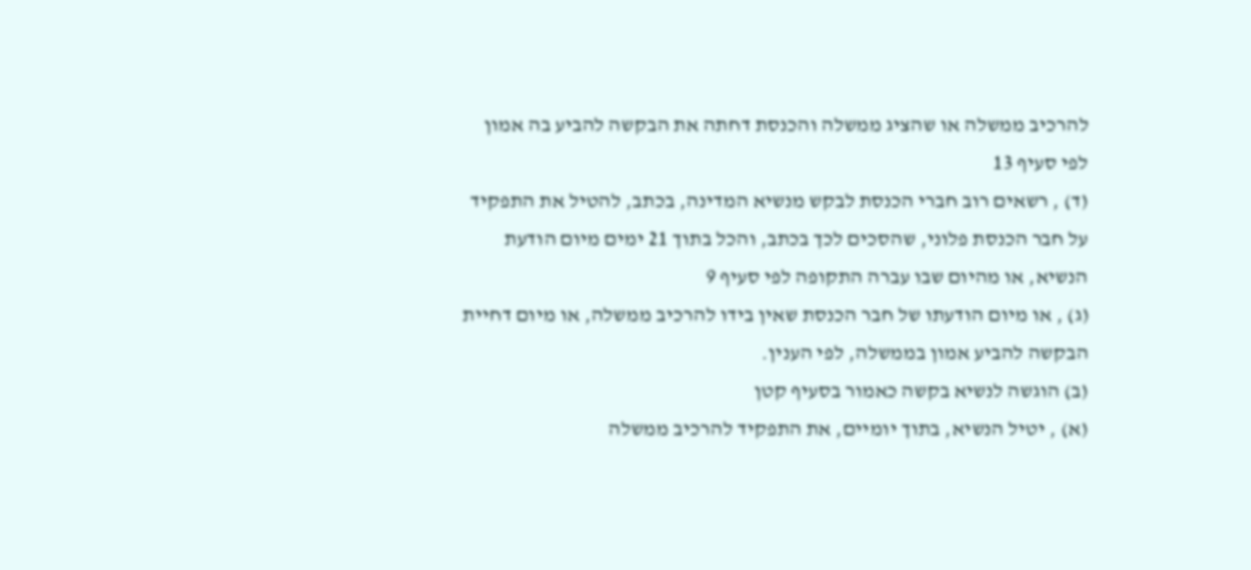להרכיב ממשלה או שהציג ממשלה והכנסת דחתה את הבקשה להביע בה אמון לפי סעיף 13
(ד) , רשאים רוב חברי הכנסת לבקש מנשיא המדינה, בכתב, להטיל את התפקיד על חבר הכנסת פלוני, שהסכים לכך בכתב, והכל בתוך 21 ימים מיום הודעת הנשיא, או מהיום שבו עברה התקופה לפי סעיף 9
(ג) , או מיום הודעתו של חבר הכנסת שאין בידו להרכיב ממשלה, או מיום דחיית הבקשה להביע אמון בממשלה, לפי הענין.
(ב) הוגשה לנשיא בקשה כאמור בסעיף קטן
(א) , יטיל הנשיא, בתוך יומיים, את התפקיד להרכיב ממשלה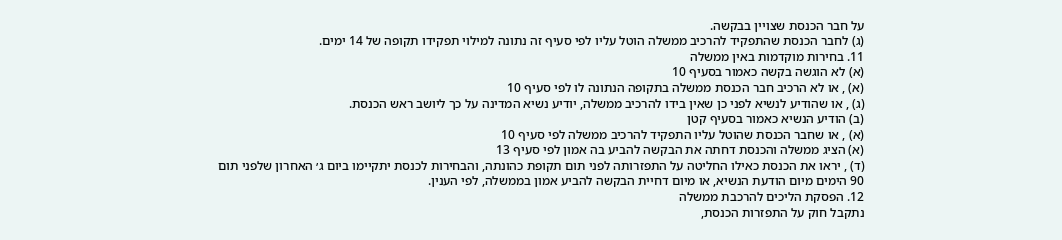על חבר הכנסת שצויין בבקשה.
(ג) לחבר הכנסת שהתפקיד להרכיב ממשלה הוטל עליו לפי סעיף זה נתונה למילוי תפקידו תקופה של 14 ימים.
11. בחירות מוקדמות באין ממשלה
(א) לא הוגשה בקשה כאמור בסעיף 10
(א) , או לא הרכיב חבר הכנסת ממשלה בתקופה הנתונה לו לפי סעיף 10
(ג) , או שהודיע לנשיא לפני כן שאין בידו להרכיב ממשלה, יודיע נשיא המדינה על כך ליושב ראש הכנסת.
(ב) הודיע הנשיא כאמור בסעיף קטן
(א) , או שחבר הכנסת שהוטל עליו התפקיד להרכיב ממשלה לפי סעיף 10
(א) הציג ממשלה והכנסת דחתה את הבקשה להביע בה אמון לפי סעיף 13
(ד) , יראו את הכנסת כאילו החליטה על התפזרותה לפני תום תקופת כהונתה, והבחירות לכנסת יתקיימו ביום ג׳ האחרון שלפני תום 90 הימים מיום הודעת הנשיא, או מיום דחיית הבקשה להביע אמון בממשלה, לפי הענין.
12. הפסקת הליכים להרכבת ממשלה
נתקבל חוק על התפזרות הכנסת,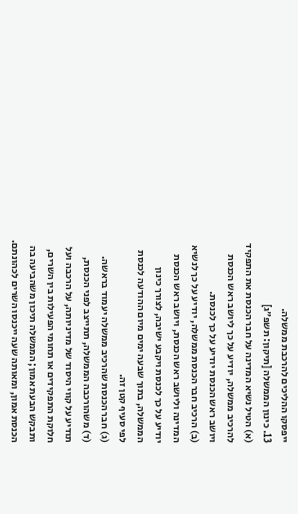ייפסקו ההליכים להרכבת ממשלה.
13. כינון הממשלה [תיקון: תשפ״ג]
(א) הטיל נשיא המדינה על חבר הכנסת את התפקיד להרכיב ממשלה, יודיע על כך ליושב ראש הכנסת ויושב ראש הכנסת יודיע על כך לכנסת.
(ב) הרכיב חבר הכנסת ממשלה, יודיע על כך לנשיא המדינה וליושב ראש הכנסת, ויושב ראש הכנסת יודיע על כך לכנסת ויקבע ישיבה, לצורך כינון הממשלה, בתוך שבעה ימים מיום ההודעה לכנסת לפי סעיף קטן זה.
(ג) חבר הכנסת שהרכיב ממשלה יעמוד בראשה.
(ד) משהורכבה הממשלה, תתייצב לפני הכנסת, תודיע על קווי היסוד של מדיניותה, על הרכבה ועל חלוקת התפקידים או תחומי הפעילות בין השרים, ותבקש הבעת אמון; הממשלה תיכון משהביעה בה הכנסת אמון, ומאותה שעה ייכנסו השרים לכהונתם.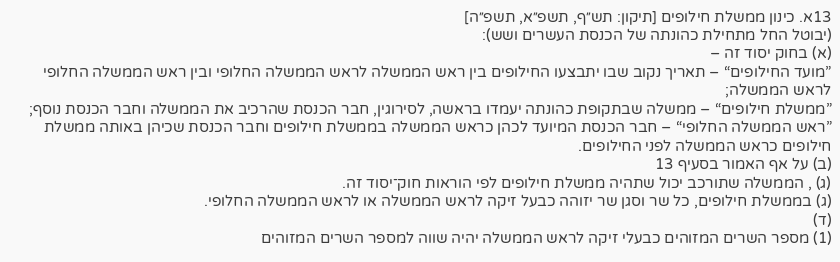13א. כינון ממשלת חילופים [תיקון: תש״ף, תשפ״א, תשפ״ה]
(יבוטל החל מתחילת כהונתה של הכנסת העשרים ושש):
(א) בחוק יסוד זה –
”מועד החילופים“ – תאריך נקוב שבו יתבצעו החילופים בין ראש הממשלה לראש הממשלה החלופי ובין ראש הממשלה החלופי לראש הממשלה;
”ממשלת חילופים“ – ממשלה שבתקופת כהונתה יעמדו בראשה, לסירוגין, חבר הכנסת שהרכיב את הממשלה וחבר הכנסת נוסף;
”ראש הממשלה החלופי“ – חבר הכנסת המיועד לכהן כראש הממשלה בממשלת חילופים וחבר הכנסת שכיהן באותה ממשלת חילופים כראש הממשלה לפני החילופים.
(ב) על אף האמור בסעיף 13
(ג) , הממשלה שתורכב יכול שתהיה ממשלת חילופים לפי הוראות חוק־יסוד זה.
(ג) בממשלת חילופים, כל שר וסגן שר יזוהה כבעל זיקה לראש הממשלה או לראש הממשלה החלופי.
(ד)
(1) מספר השרים המזוהים כבעלי זיקה לראש הממשלה יהיה שווה למספר השרים המזוהים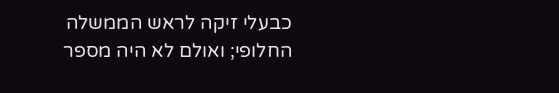כבעלי זיקה לראש הממשלה החלופי; ואולם לא היה מספר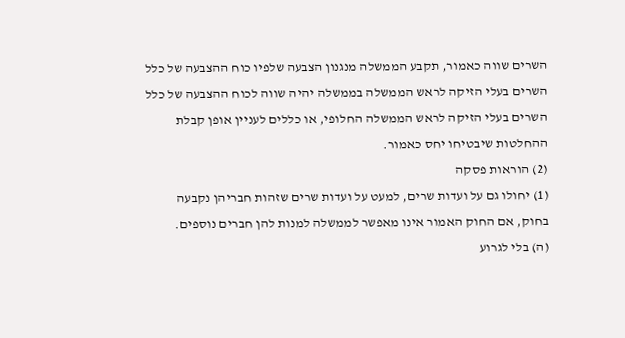השרים שווה כאמור, תקבע הממשלה מנגנון הצבעה שלפיו כוח ההצבעה של כלל השרים בעלי הזיקה לראש הממשלה בממשלה יהיה שווה לכוח ההצבעה של כלל השרים בעלי הזיקה לראש הממשלה החלופי, או כללים לעניין אופן קבלת ההחלטות שיבטיחו יחס כאמור.
(2) הוראות פסקה
(1) יחולו גם על ועדות שרים, למעט על ועדות שרים שזהות חבריהן נקבעה בחוק, אם החוק האמור אינו מאפשר לממשלה למנות להן חברים נוספים.
(ה) בלי לגרוע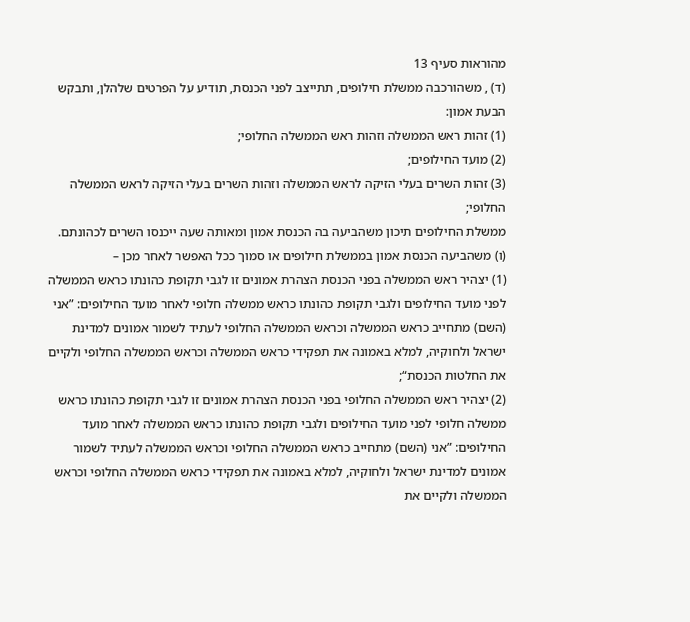מהוראות סעיף 13
(ד) , משהורכבה ממשלת חילופים, תתייצב לפני הכנסת, תודיע על הפרטים שלהלן, ותבקש הבעת אמון:
(1) זהות ראש הממשלה וזהות ראש הממשלה החלופי;
(2) מועד החילופים;
(3) זהות השרים בעלי הזיקה לראש הממשלה וזהות השרים בעלי הזיקה לראש הממשלה החלופי;
ממשלת החילופים תיכון משהביעה בה הכנסת אמון ומאותה שעה ייכנסו השרים לכהונתם.
(ו) משהביעה הכנסת אמון בממשלת חילופים או סמוך ככל האפשר לאחר מכן –
(1) יצהיר ראש הממשלה בפני הכנסת הצהרת אמונים זו לגבי תקופת כהונתו כראש הממשלה לפני מועד החילופים ולגבי תקופת כהונתו כראש ממשלה חלופי לאחר מועד החילופים: ”אני (השם) מתחייב כראש הממשלה וכראש הממשלה החלופי לעתיד לשמור אמונים למדינת ישראל ולחוקיה, למלא באמונה את תפקידי כראש הממשלה וכראש הממשלה החלופי ולקיים את החלטות הכנסת“;
(2) יצהיר ראש הממשלה החלופי בפני הכנסת הצהרת אמונים זו לגבי תקופת כהונתו כראש ממשלה חלופי לפני מועד החילופים ולגבי תקופת כהונתו כראש הממשלה לאחר מועד החילופים: ”אני (השם) מתחייב כראש הממשלה החלופי וכראש הממשלה לעתיד לשמור אמונים למדינת ישראל ולחוקיה, למלא באמונה את תפקידי כראש הממשלה החלופי וכראש הממשלה ולקיים את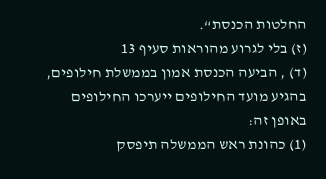החלטות הכנסת“.
(ז) בלי לגרוע מהוראות סעיף 13
(ד) , הביעה הכנסת אמון בממשלת חילופים, בהגיע מועד החילופים ייערכו החילופים באופן זה:
(1) כהונת ראש הממשלה תיפסק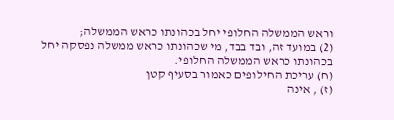וראש הממשלה החלופי יחל בכהונתו כראש הממשלה;
(2) במועד זה, ובד בבד, מי שכהונתו כראש ממשלה נפסקה יחל בכהונתו כראש הממשלה החלופי.
(ח) עריכת החילופים כאמור בסעיף קטן
(ז) , אינה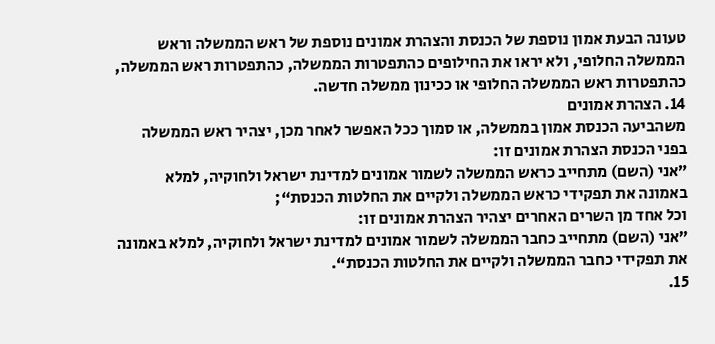טעונה הבעת אמון נוספת של הכנסת והצהרת אמונים נוספת של ראש הממשלה וראש הממשלה החלופי, ולא יראו את החילופים כהתפטרות הממשלה, כהתפטרות ראש הממשלה, כהתפטרות ראש הממשלה החלופי או ככינון ממשלה חדשה.
14. הצהרת אמונים
משהביעה הכנסת אמון בממשלה, או סמוך ככל האפשר לאחר מכן, יצהיר ראש הממשלה בפני הכנסת הצהרת אמונים זו:
”אני (השם) מתחייב כראש הממשלה לשמור אמונים למדינת ישראל ולחוקיה, למלא באמונה את תפקידי כראש הממשלה ולקיים את החלטות הכנסת“;
וכל אחד מן השרים האחרים יצהיר הצהרת אמונים זו:
”אני (השם) מתחייב כחבר הממשלה לשמור אמונים למדינת ישראל ולחוקיה, למלא באמונה את תפקידי כחבר הממשלה ולקיים את החלטות הכנסת“.
15.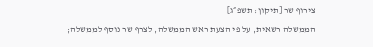צירוף שר [תיקון: תשפ״ג]
הממשלה רשאית, על פי הצעת ראש הממשלה, לצרף שר נוסף לממשלה;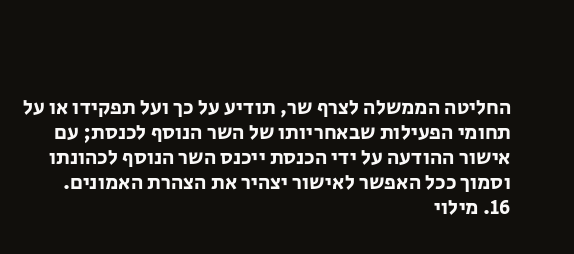החליטה הממשלה לצרף שר, תודיע על כך ועל תפקידו או על תחומי הפעילות שבאחריותו של השר הנוסף לכנסת; עם אישור ההודעה על ידי הכנסת ייכנס השר הנוסף לכהונתו וסמוך ככל האפשר לאישור יצהיר את הצהרת האמונים.
16. מילוי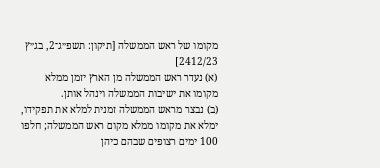מקומו של ראש הממשלה [תיקון: תשפ״ג־2, בג״ץ 2412/23]
(א) נעדר ראש הממשלה מן הארץ יזמן ממלא מקומו את ישיבות הממשלה וינהל אותן.
(ב) נבצר מראש הממשלה זמנית למלא את תפקידו, ימלא את מקומו ממלא מקום ראש הממשלה; חלפו 100 ימים רצופים שבהם כיהן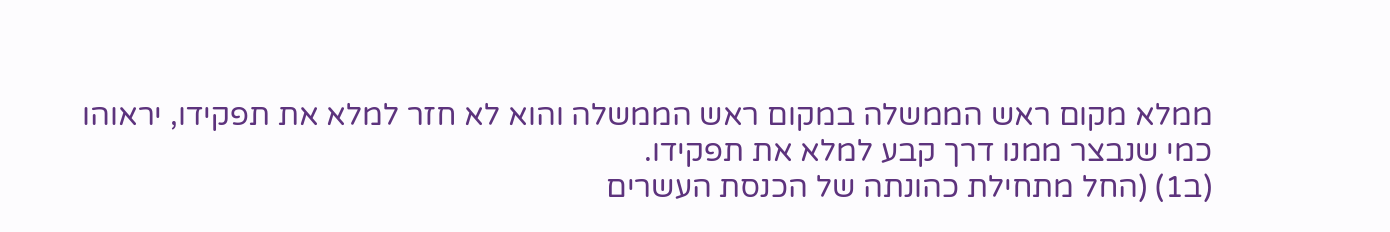ממלא מקום ראש הממשלה במקום ראש הממשלה והוא לא חזר למלא את תפקידו, יראוהו כמי שנבצר ממנו דרך קבע למלא את תפקידו.
(ב1) (החל מתחילת כהונתה של הכנסת העשרים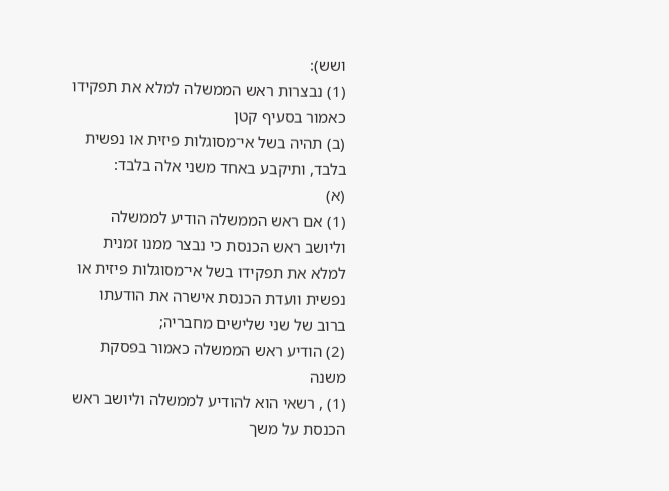ושש):
(1) נבצרות ראש הממשלה למלא את תפקידו כאמור בסעיף קטן
(ב) תהיה בשל אי־מסוגלות פיזית או נפשית בלבד, ותיקבע באחד משני אלה בלבד:
(א)
(1) אם ראש הממשלה הודיע לממשלה וליושב ראש הכנסת כי נבצר ממנו זמנית למלא את תפקידו בשל אי־מסוגלות פיזית או נפשית וועדת הכנסת אישרה את הודעתו ברוב של שני שלישים מחבריה;
(2) הודיע ראש הממשלה כאמור בפסקת משנה
(1) , רשאי הוא להודיע לממשלה וליושב ראש הכנסת על משך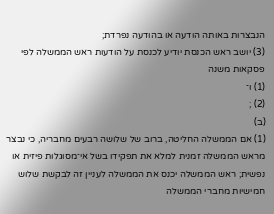הנבצרות באותה הודעה או בהודעה נפרדת;
(3) יושב ראש הכנסת יודיע לכנסת על הודעות ראש הממשלה לפי פסקאות משנה
(1) ו־
(2) ;
(ב)
(1) אם הממשלה החליטה, ברוב של שלושה רבעים מחבריה, כי נבצר מראש הממשלה זמנית למלא את תפקידו בשל אי־מסוגלות פיזית או נפשית; ראש הממשלה יכנס את הממשלה לעניין זה לבקשת שלוש חמישיות מחברי הממשלה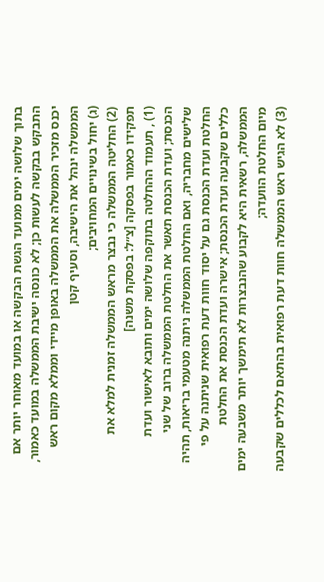בתוך שלושה ימים ממועד הגשת הבקשה או במועד מאוחר יותר אם התבקש בבקשה לעשות כן; לא כונסה ישיבת הממשלה במועד כאמור, יכנס מזכיר הממשלה את הממשלה באופן מיידי וממלא מקום ראש הממשלה ינהל את הישיבה, וסעיף קטן
(ג) יחול בשינויים המחויבים;
(2) החליטה הממשלה כי נבצר מראש הממשלה זמנית למלא את תפקידו כאמור בפסקה [צ״ל: בפסקת משנה]
(1) , תעמוד ההחלטה בתוקפה שלושה ימים ותובא לאישור ועדת הכנסת; ועדת הכנסת תאשר את החלטת הממשלה ברוב של שני שלישים מחבריה, ואם החלטת הממשלה ניתנה מטעמי בריאות, תהיה החלטת ועדת הכנסת גם על יסוד חוות דעת רפואית שניתנה על פי כללים שקבעה ועדת הכנסת; אישרה ועדת הכנסת את החלטת הממשלה, רשאית היא לקבוע שהנבצרות לא תימשך יותר משבעה ימים מיום החלטת הוועדה;
(3) לא הגיש ראש הממשלה חוות דעת רפואית בהתאם לכללים שקבעה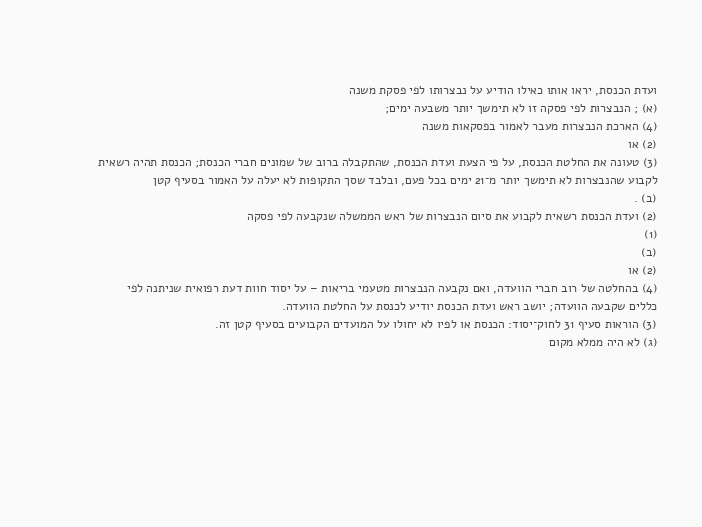ועדת הכנסת, יראו אותו כאילו הודיע על נבצרותו לפי פסקת משנה
(א) ; הנבצרות לפי פסקה זו לא תימשך יותר משבעה ימים;
(4) הארכת הנבצרות מעבר לאמור בפסקאות משנה
(2) או
(3) טעונה את החלטת הכנסת, על פי הצעת ועדת הכנסת, שהתקבלה ברוב של שמונים חברי הכנסת; הכנסת תהיה רשאית לקבוע שהנבצרות לא תימשך יותר מ־21 ימים בכל פעם, ובלבד שסך התקופות לא יעלה על האמור בסעיף קטן
(ב) .
(2) ועדת הכנסת רשאית לקבוע את סיום הנבצרות של ראש הממשלה שנקבעה לפי פסקה
(1)
(ב)
(2) או
(4) בהחלטה של רוב חברי הוועדה, ואם נקבעה הנבצרות מטעמי בריאות – על יסוד חוות דעת רפואית שניתנה לפי כללים שקבעה הוועדה; יושב ראש ועדת הכנסת יודיע לכנסת על החלטת הוועדה.
(3) הוראות סעיף 31 לחוק־יסוד: הכנסת או לפיו לא יחולו על המועדים הקבועים בסעיף קטן זה.
(ג) לא היה ממלא מקום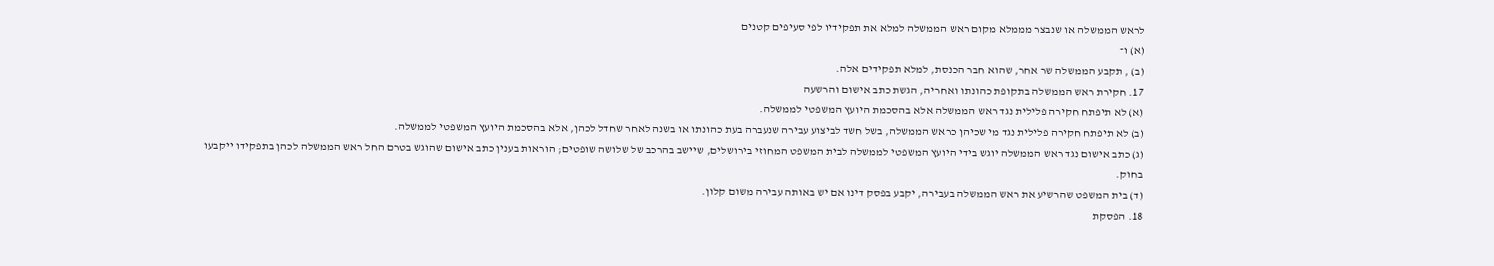לראש הממשלה או שנבצר מממלא מקום ראש הממשלה למלא את תפקידיו לפי סעיפים קטנים
(א) ו־
(ב) , תקבע הממשלה שר אחר, שהוא חבר הכנסת, למלא תפקידים אלה.
17. חקירת ראש הממשלה בתקופת כהונתו ואחריה, הגשת כתב אישום והרשעה
(א) לא תיפתח חקירה פלילית נגד ראש הממשלה אלא בהסכמת היועץ המשפטי לממשלה.
(ב) לא תיפתח חקירה פלילית נגד מי שכיהן כראש הממשלה, בשל חשד לביצוע עבירה שנעברה בעת כהונתו או בשנה לאחר שחדל לכהן, אלא בהסכמת היועץ המשפטי לממשלה.
(ג) כתב אישום נגד ראש הממשלה יוגש בידי היועץ המשפטי לממשלה לבית המשפט המחוזי בירושלים, שיישב בהרכב של שלושה שופטים; הוראות בענין כתב אישום שהוגש בטרם החל ראש הממשלה לכהן בתפקידו ייקבעו בחוק.
(ד) בית המשפט שהרשיע את ראש הממשלה בעבירה, יקבע בפסק דינו אם יש באותה עבירה משום קלון.
18. הפסקת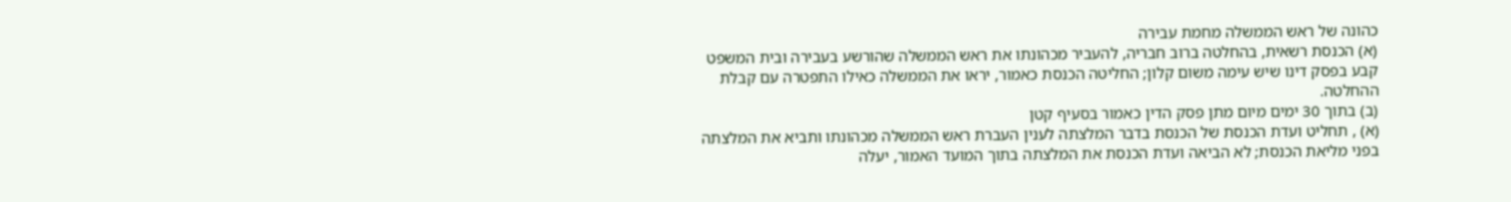כהונה של ראש הממשלה מחמת עבירה
(א) הכנסת רשאית, בהחלטה ברוב חבריה, להעביר מכהונתו את ראש הממשלה שהורשע בעבירה ובית המשפט קבע בפסק דינו שיש עימה משום קלון; החליטה הכנסת כאמור, יראו את הממשלה כאילו התפטרה עם קבלת ההחלטה.
(ב) בתוך 30 ימים מיום מתן פסק הדין כאמור בסעיף קטן
(א) , תחליט ועדת הכנסת של הכנסת בדבר המלצתה לענין העברת ראש הממשלה מכהונתו ותביא את המלצתה בפני מליאת הכנסת; לא הביאה ועדת הכנסת את המלצתה בתוך המועד האמור, יעלה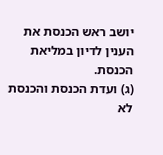יושב ראש הכנסת את הענין לדיון במליאת הכנסת.
(ג) ועדת הכנסת והכנסת לא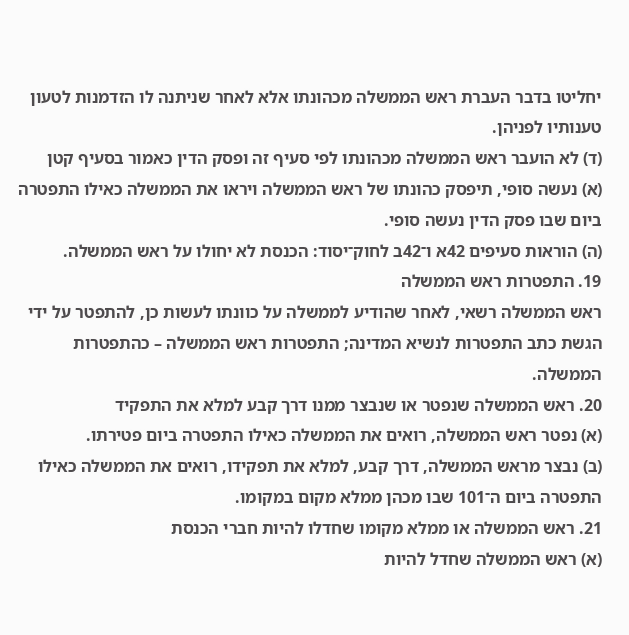יחליטו בדבר העברת ראש הממשלה מכהונתו אלא לאחר שניתנה לו הזדמנות לטעון טענותיו לפניהן.
(ד) לא הועבר ראש הממשלה מכהונתו לפי סעיף זה ופסק הדין כאמור בסעיף קטן
(א) נעשה סופי, תיפסק כהונתו של ראש הממשלה ויראו את הממשלה כאילו התפטרה ביום שבו פסק הדין נעשה סופי.
(ה) הוראות סעיפים 42א ו־42ב לחוק־יסוד: הכנסת לא יחולו על ראש הממשלה.
19. התפטרות ראש הממשלה
ראש הממשלה רשאי, לאחר שהודיע לממשלה על כוונתו לעשות כן, להתפטר על ידי הגשת כתב התפטרות לנשיא המדינה; התפטרות ראש הממשלה – כהתפטרות הממשלה.
20. ראש הממשלה שנפטר או שנבצר ממנו דרך קבע למלא את התפקיד
(א) נפטר ראש הממשלה, רואים את הממשלה כאילו התפטרה ביום פטירתו.
(ב) נבצר מראש הממשלה, דרך קבע, למלא את תפקידו, רואים את הממשלה כאילו התפטרה ביום ה־101 שבו מכהן ממלא מקום במקומו.
21. ראש הממשלה או ממלא מקומו שחדלו להיות חברי הכנסת
(א) ראש הממשלה שחדל להיות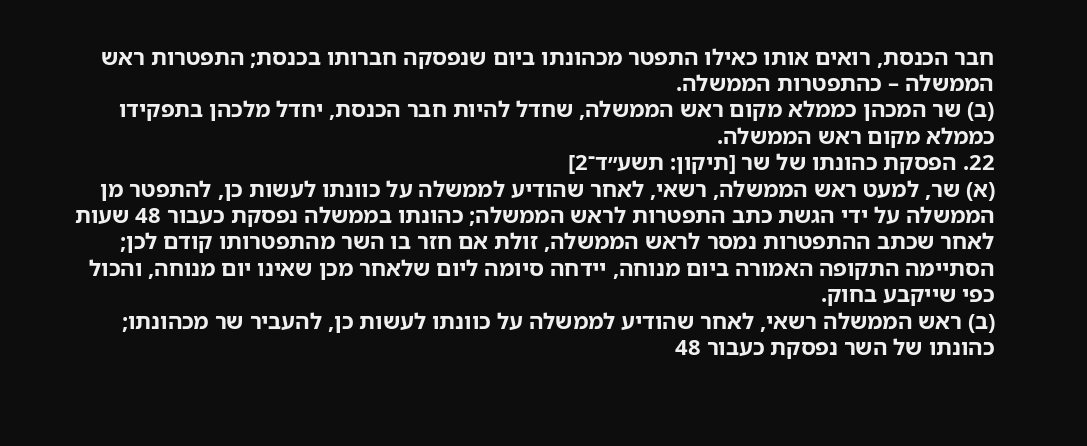חבר הכנסת, רואים אותו כאילו התפטר מכהונתו ביום שנפסקה חברותו בכנסת; התפטרות ראש הממשלה – כהתפטרות הממשלה.
(ב) שר המכהן כממלא מקום ראש הממשלה, שחדל להיות חבר הכנסת, יחדל מלכהן בתפקידו כממלא מקום ראש הממשלה.
22. הפסקת כהונתו של שר [תיקון: תשע״ד־2]
(א) שר, למעט ראש הממשלה, רשאי, לאחר שהודיע לממשלה על כוונתו לעשות כן, להתפטר מן הממשלה על ידי הגשת כתב התפטרות לראש הממשלה; כהונתו בממשלה נפסקת כעבור 48 שעות לאחר שכתב ההתפטרות נמסר לראש הממשלה, זולת אם חזר בו השר מהתפטרותו קודם לכן; הסתיימה התקופה האמורה ביום מנוחה, יידחה סיומה ליום שלאחר מכן שאינו יום מנוחה, והכול כפי שייקבע בחוק.
(ב) ראש הממשלה רשאי, לאחר שהודיע לממשלה על כוונתו לעשות כן, להעביר שר מכהונתו; כהונתו של השר נפסקת כעבור 48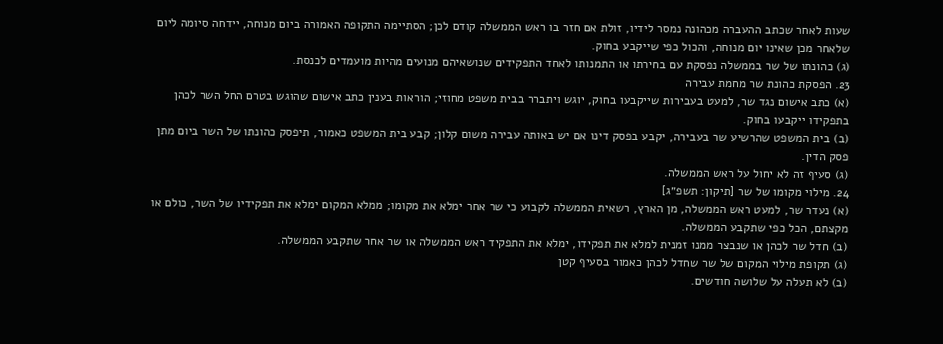שעות לאחר שכתב ההעברה מכהונה נמסר לידיו, זולת אם חזר בו ראש הממשלה קודם לכן; הסתיימה התקופה האמורה ביום מנוחה, יידחה סיומה ליום שלאחר מכן שאינו יום מנוחה, והכול כפי שייקבע בחוק.
(ג) כהונתו של שר בממשלה נפסקת עם בחירתו או התמנותו לאחד התפקידים שנושאיהם מנועים מהיות מועמדים לכנסת.
23. הפסקת כהונת שר מחמת עבירה
(א) כתב אישום נגד שר, למעט בעבירות שייקבעו בחוק, יוגש ויתברר בבית משפט מחוזי; הוראות בענין כתב אישום שהוגש בטרם החל השר לכהן בתפקידו ייקבעו בחוק.
(ב) בית המשפט שהרשיע שר בעבירה, יקבע בפסק דינו אם יש באותה עבירה משום קלון; קבע בית המשפט כאמור, תיפסק כהונתו של השר ביום מתן פסק הדין.
(ג) סעיף זה לא יחול על ראש הממשלה.
24. מילוי מקומו של שר [תיקון: תשפ״ג]
(א) נעדר שר, למעט ראש הממשלה, מן הארץ, רשאית הממשלה לקבוע כי שר אחר ימלא את מקומו; ממלא המקום ימלא את תפקידיו של השר, כולם או מקצתם, הכל כפי שתקבע הממשלה.
(ב) חדל שר לכהן או שנבצר ממנו זמנית למלא את תפקידו, ימלא את התפקיד ראש הממשלה או שר אחר שתקבע הממשלה.
(ג) תקופת מילוי המקום של שר שחדל לכהן כאמור בסעיף קטן
(ב) לא תעלה על שלושה חודשים.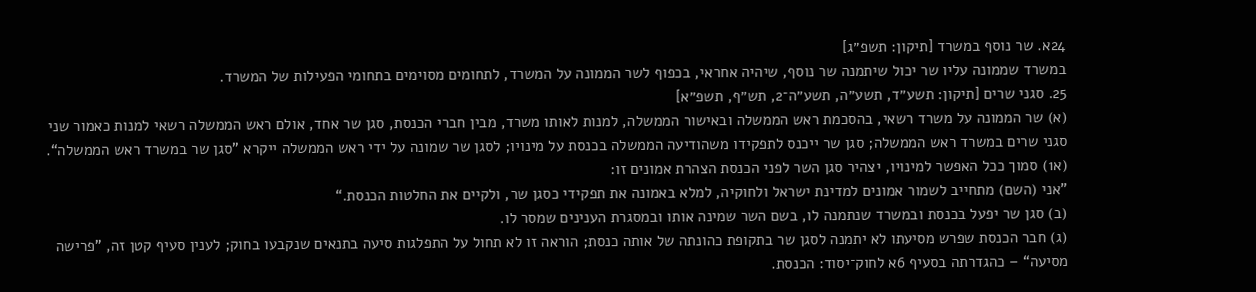24א. שר נוסף במשרד [תיקון: תשפ״ג]
במשרד שממונה עליו שר יכול שיתמנה שר נוסף, שיהיה אחראי, בכפוף לשר הממונה על המשרד, לתחומים מסוימים בתחומי הפעילות של המשרד.
25. סגני שרים [תיקון: תשע״ד, תשע״ה, תשע״ה־2, תש״ף, תשפ״א]
(א) שר הממונה על משרד רשאי, בהסכמת ראש הממשלה ובאישור הממשלה, למנות לאותו משרד, מבין חברי הכנסת, סגן שר אחד, אולם ראש הממשלה רשאי למנות כאמור שני סגני שרים במשרד ראש הממשלה; סגן שר ייכנס לתפקידו משהודיעה הממשלה בכנסת על מינויו; לסגן שר שמונה על ידי ראש הממשלה ייקרא ”סגן שר במשרד ראש הממשלה“.
(א1) סמוך ככל האפשר למינויו, יצהיר סגן השר לפני הכנסת הצהרת אמונים זו:
”אני (השם) מתחייב לשמור אמונים למדינת ישראל ולחוקיה, למלא באמונה את תפקידי כסגן שר, ולקיים את החלטות הכנסת.“
(ב) סגן שר יפעל בכנסת ובמשרד שנתמנה לו, בשם השר שמינה אותו ובמסגרת הענינים שמסר לו.
(ג) חבר הכנסת שפרש מסיעתו לא יתמנה לסגן שר בתקופת כהונתה של אותה כנסת; הוראה זו לא תחול על התפלגות סיעה בתנאים שנקבעו בחוק; לענין סעיף קטן זה, ”פרישה מסיעה“ – כהגדרתה בסעיף 6א לחוק־יסוד: הכנסת.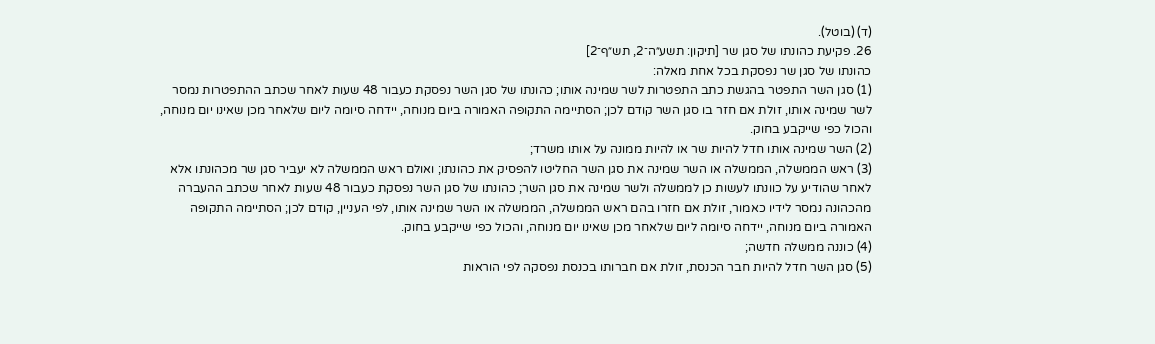(ד) (בוטל).
26. פקיעת כהונתו של סגן שר [תיקון: תשע״ה־2, תש״ף־2]
כהונתו של סגן שר נפסקת בכל אחת מאלה:
(1) סגן השר התפטר בהגשת כתב התפטרות לשר שמינה אותו; כהונתו של סגן השר נפסקת כעבור 48 שעות לאחר שכתב ההתפטרות נמסר לשר שמינה אותו, זולת אם חזר בו סגן השר קודם לכן; הסתיימה התקופה האמורה ביום מנוחה, יידחה סיומה ליום שלאחר מכן שאינו יום מנוחה, והכול כפי שייקבע בחוק.
(2) השר שמינה אותו חדל להיות שר או להיות ממונה על אותו משרד;
(3) ראש הממשלה, הממשלה או השר שמינה את סגן השר החליטו להפסיק את כהונתו; ואולם ראש הממשלה לא יעביר סגן שר מכהונתו אלא לאחר שהודיע על כוונתו לעשות כן לממשלה ולשר שמינה את סגן השר; כהונתו של סגן השר נפסקת כעבור 48 שעות לאחר שכתב ההעברה מהכהונה נמסר לידיו כאמור, זולת אם חזרו בהם ראש הממשלה, הממשלה או השר שמינה אותו, לפי העניין, קודם לכן; הסתיימה התקופה האמורה ביום מנוחה, יידחה סיומה ליום שלאחר מכן שאינו יום מנוחה, והכול כפי שייקבע בחוק.
(4) כוננה ממשלה חדשה;
(5) סגן השר חדל להיות חבר הכנסת, זולת אם חברותו בכנסת נפסקה לפי הוראות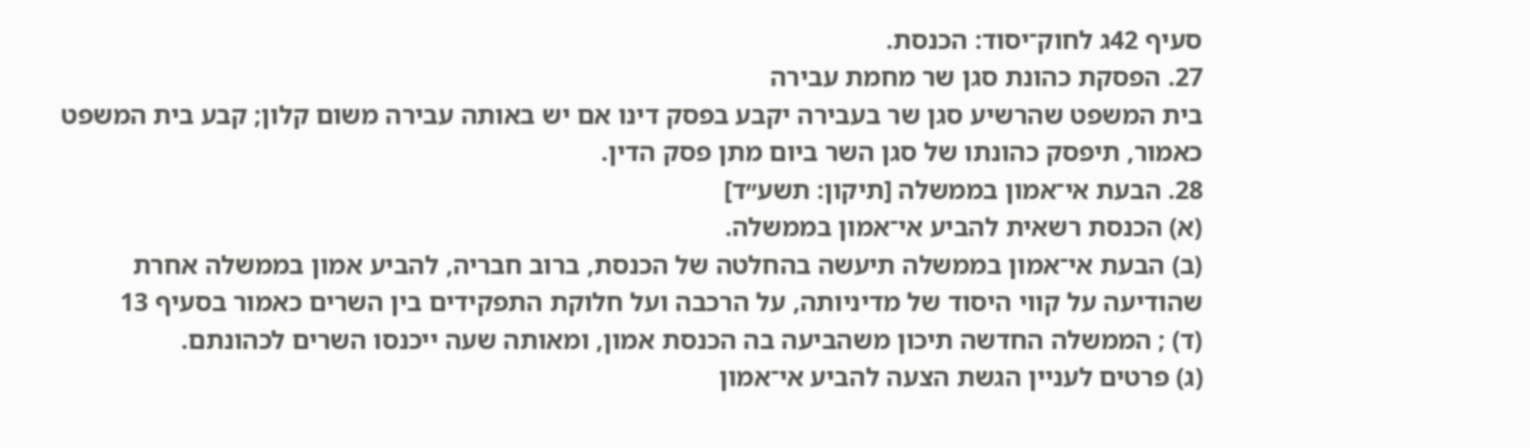סעיף 42ג לחוק־יסוד: הכנסת.
27. הפסקת כהונת סגן שר מחמת עבירה
בית המשפט שהרשיע סגן שר בעבירה יקבע בפסק דינו אם יש באותה עבירה משום קלון; קבע בית המשפט כאמור, תיפסק כהונתו של סגן השר ביום מתן פסק הדין.
28. הבעת אי־אמון בממשלה [תיקון: תשע״ד]
(א) הכנסת רשאית להביע אי־אמון בממשלה.
(ב) הבעת אי־אמון בממשלה תיעשה בהחלטה של הכנסת, ברוב חבריה, להביע אמון בממשלה אחרת שהודיעה על קווי היסוד של מדיניותה, על הרכבה ועל חלוקת התפקידים בין השרים כאמור בסעיף 13
(ד) ; הממשלה החדשה תיכון משהביעה בה הכנסת אמון, ומאותה שעה ייכנסו השרים לכהונתם.
(ג) פרטים לעניין הגשת הצעה להביע אי־אמון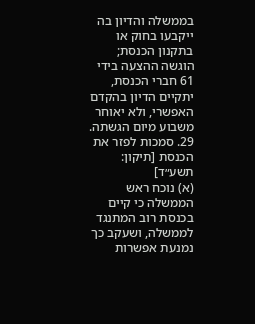בממשלה והדיון בה ייקבעו בחוק או בתקנון הכנסת; הוגשה ההצעה בידי 61 חברי הכנסת, יתקיים הדיון בהקדם האפשרי, ולא יאוחר משבוע מיום הגשתה.
29. סמכות לפזר את הכנסת [תיקון: תשע״ד]
(א) נוכח ראש הממשלה כי קיים בכנסת רוב המתנגד לממשלה, ושעקב כך נמנעת אפשרות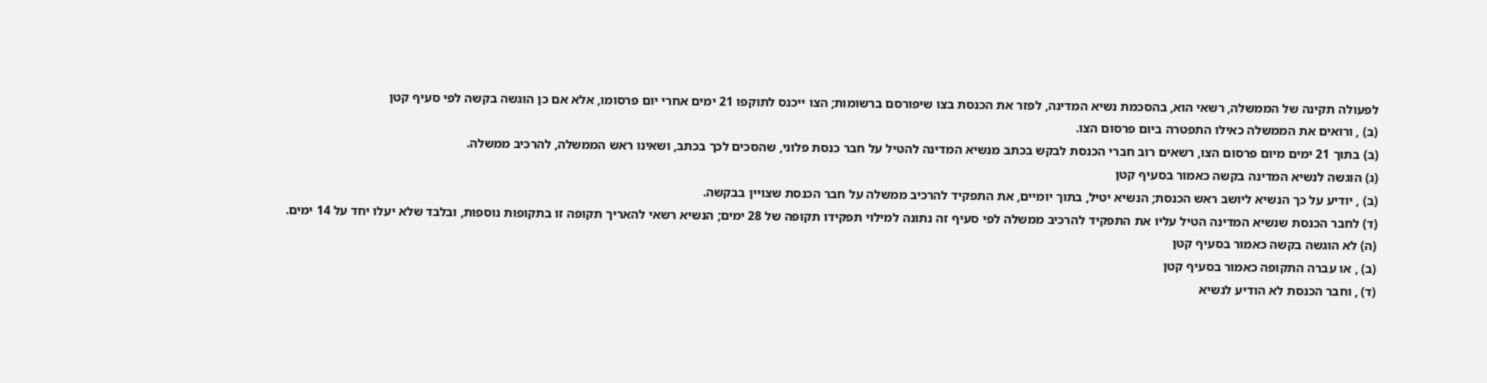לפעולה תקינה של הממשלה, רשאי הוא, בהסכמת נשיא המדינה, לפזר את הכנסת בצו שיפורסם ברשומות; הצו ייכנס לתוקפו 21 ימים אחרי יום פרסומו, אלא אם כן הוגשה בקשה לפי סעיף קטן
(ב) , ורואים את הממשלה כאילו התפטרה ביום פרסום הצו.
(ב) בתוך 21 ימים מיום פרסום הצו, רשאים רוב חברי הכנסת לבקש בכתב מנשיא המדינה להטיל על חבר כנסת פלוני, שהסכים לכך בכתב, ושאינו ראש הממשלה, להרכיב ממשלה.
(ג) הוגשה לנשיא המדינה בקשה כאמור בסעיף קטן
(ב) , יודיע על כך הנשיא ליושב ראש הכנסת; הנשיא יטיל, בתוך יומיים, את התפקיד להרכיב ממשלה על חבר הכנסת שצויין בבקשה.
(ד) לחבר הכנסת שנשיא המדינה הטיל עליו את התפקיד להרכיב ממשלה לפי סעיף זה נתונה למילוי תפקידו תקופה של 28 ימים; הנשיא רשאי להאריך תקופה זו בתקופות נוספות, ובלבד שלא יעלו יחד על 14 ימים.
(ה) לא הוגשה בקשה כאמור בסעיף קטן
(ב) , או עברה התקופה כאמור בסעיף קטן
(ד) , וחבר הכנסת לא הודיע לנשיא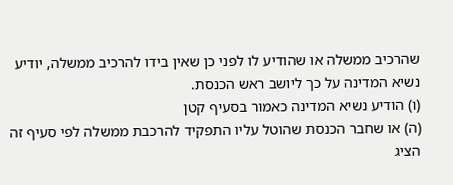שהרכיב ממשלה או שהודיע לו לפני כן שאין בידו להרכיב ממשלה, יודיע נשיא המדינה על כך ליושב ראש הכנסת.
(ו) הודיע נשיא המדינה כאמור בסעיף קטן
(ה) או שחבר הכנסת שהוטל עליו התפקיד להרכבת ממשלה לפי סעיף זה הציג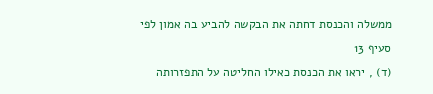ממשלה והכנסת דחתה את הבקשה להביע בה אמון לפי סעיף 13
(ד) , יראו את הכנסת כאילו החליטה על התפזרותה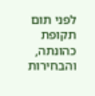לפני תום תקופת כהונתה, והבחירות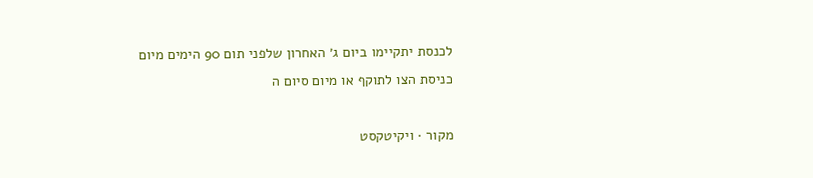לכנסת יתקיימו ביום ג׳ האחרון שלפני תום 90 הימים מיום כניסת הצו לתוקף או מיום סיום ה

מקור · ויקיטקסט